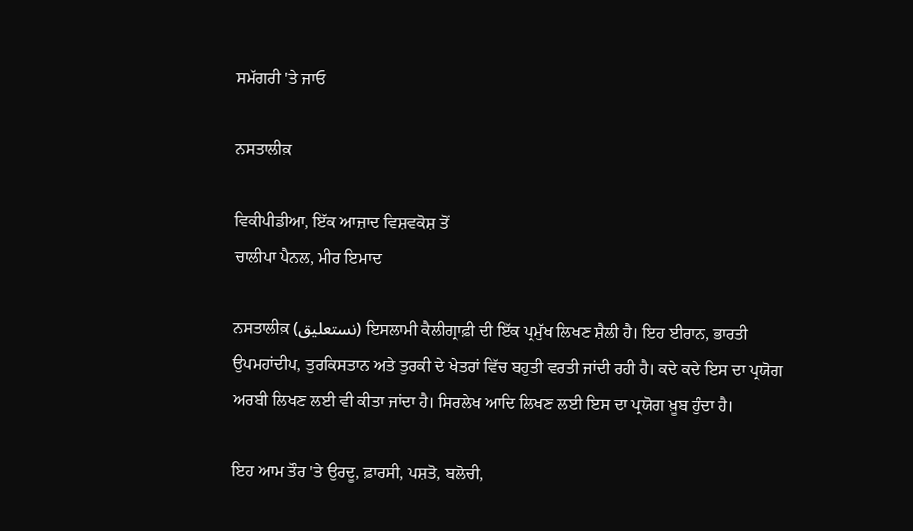ਸਮੱਗਰੀ 'ਤੇ ਜਾਓ

ਨਸਤਾਲੀਕ਼

ਵਿਕੀਪੀਡੀਆ, ਇੱਕ ਆਜ਼ਾਦ ਵਿਸ਼ਵਕੋਸ਼ ਤੋਂ
ਚਾਲੀਪਾ ਪੈਨਲ, ਮੀਰ ਇਮਾਦ

ਨਸਤਾਲੀਕ਼ (نستعلیق) ਇਸਲਾਮੀ ਕੈਲੀਗ੍ਰਾਫ਼ੀ ਦੀ ਇੱਕ ਪ੍ਰਮੁੱਖ ਲਿਖਣ ਸ਼ੈਲੀ ਹੈ। ਇਹ ਈਰਾਨ, ਭਾਰਤੀ ਉਪਮਹਾਂਦੀਪ, ਤੁਰਕਿਸਤਾਨ ਅਤੇ ਤੁਰਕੀ ਦੇ ਖੇਤਰਾਂ ਵਿੱਚ ਬਹੁਤੀ ਵਰਤੀ ਜਾਂਦੀ ਰਹੀ ਹੈ। ਕਦੇ ਕਦੇ ਇਸ ਦਾ ਪ੍ਰਯੋਗ ਅਰਬੀ ਲਿਖਣ ਲਈ ਵੀ ਕੀਤਾ ਜਾਂਦਾ ਹੈ। ਸਿਰਲੇਖ ਆਦਿ ਲਿਖਣ ਲਈ ਇਸ ਦਾ ਪ੍ਰਯੋਗ ਖ਼ੂਬ ਹੁੰਦਾ ਹੈ।

ਇਹ ਆਮ ਤੌਰ 'ਤੇ ਉਰਦੂ, ਫ਼ਾਰਸੀ, ਪਸ਼ਤੋ, ਬਲੋਚੀ,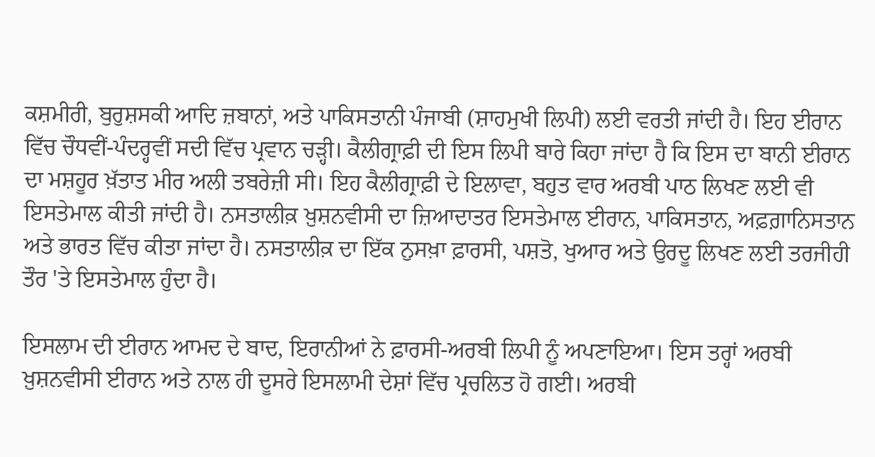ਕਸ਼ਮੀਰੀ, ਬੁਰੁਸ਼ਸਕੀ ਆਦਿ ਜ਼ਬਾਨਾਂ, ਅਤੇ ਪਾਕਿਸਤਾਨੀ ਪੰਜਾਬੀ (ਸ਼ਾਹਮੁਖੀ ਲਿਪੀ) ਲਈ ਵਰਤੀ ਜਾਂਦੀ ਹੈ। ਇਹ ਈਰਾਨ ਵਿੱਚ ਚੌਧਵੀਂ-ਪੰਦਰ੍ਹਵੀਂ ਸਦੀ ਵਿੱਚ ਪ੍ਰਵਾਨ ਚੜ੍ਹੀ। ਕੈਲੀਗ੍ਰਾਫ਼ੀ ਦੀ ਇਸ ਲਿਪੀ ਬਾਰੇ ਕਿਹਾ ਜਾਂਦਾ ਹੈ ਕਿ ਇਸ ਦਾ ਬਾਨੀ ਈਰਾਨ ਦਾ ਮਸ਼ਹੂਰ ਖ਼ੱਤਾਤ ਮੀਰ ਅਲੀ ਤਬਰੇਜ਼ੀ ਸੀ। ਇਹ ਕੈਲੀਗ੍ਰਾਫ਼ੀ ਦੇ ਇਲਾਵਾ, ਬਹੁਤ ਵਾਰ ਅਰਬੀ ਪਾਠ ਲਿਖਣ ਲਈ ਵੀ ਇਸਤੇਮਾਲ ਕੀਤੀ ਜਾਂਦੀ ਹੈ। ਨਸਤਾਲੀਕ਼ ਖ਼ੁਸ਼ਨਵੀਸੀ ਦਾ ਜ਼ਿਆਦਾਤਰ ਇਸਤੇਮਾਲ ਈਰਾਨ, ਪਾਕਿਸਤਾਨ, ਅਫ਼ਗ਼ਾਨਿਸਤਾਨ ਅਤੇ ਭਾਰਤ ਵਿੱਚ ਕੀਤਾ ਜਾਂਦਾ ਹੈ। ਨਸਤਾਲੀਕ਼ ਦਾ ਇੱਕ ਨੁਸਖ਼ਾ ਫ਼ਾਰਸੀ, ਪਸ਼ਤੋ, ਖੁਆਰ ਅਤੇ ਉਰਦੂ ਲਿਖਣ ਲਈ ਤਰਜੀਹੀ ਤੌਰ 'ਤੇ ਇਸਤੇਮਾਲ ਹੁੰਦਾ ਹੈ।

ਇਸਲਾਮ ਦੀ ਈਰਾਨ ਆਮਦ ਦੇ ਬਾਦ, ਇਰਾਨੀਆਂ ਨੇ ਫ਼ਾਰਸੀ-ਅਰਬੀ ਲਿਪੀ ਨੂੰ ਅਪਣਾਇਆ। ਇਸ ਤਰ੍ਹਾਂ ਅਰਬੀ ਖ਼ੁਸ਼ਨਵੀਸੀ ਈਰਾਨ ਅਤੇ ਨਾਲ ਹੀ ਦੂਸਰੇ ਇਸਲਾਮੀ ਦੇਸ਼ਾਂ ਵਿੱਚ ਪ੍ਰਚਲਿਤ ਹੋ ਗਈ। ਅਰਬੀ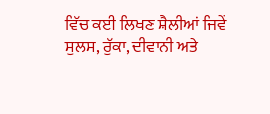ਵਿੱਚ ਕਈ ਲਿਖਣ ਸ਼ੈਲੀਆਂ ਜਿਵੇਂ ਸੁਲਸ, ਰੁੱਕਾ, ਦੀਵਾਨੀ ਅਤੇ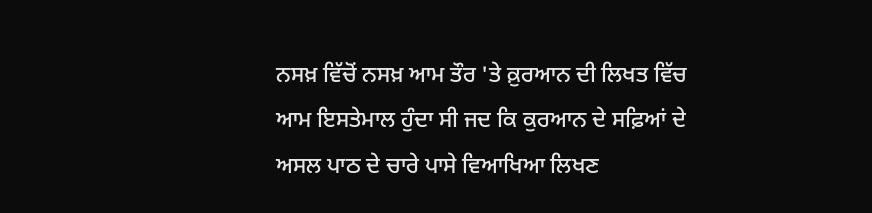ਨਸਖ਼ ਵਿੱਚੋਂ ਨਸਖ਼ ਆਮ ਤੌਰ 'ਤੇ ਕ਼ੁਰਆਨ ਦੀ ਲਿਖਤ ਵਿੱਚ ਆਮ ਇਸਤੇਮਾਲ ਹੁੰਦਾ ਸੀ ਜਦ ਕਿ ਕੁਰਆਨ ਦੇ ਸਫ਼ਿਆਂ ਦੇ ਅਸਲ ਪਾਠ ਦੇ ਚਾਰੇ ਪਾਸੇ ਵਿਆਖਿਆ ਲਿਖਣ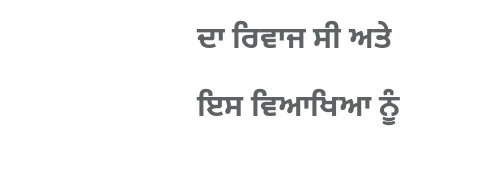ਦਾ ਰਿਵਾਜ ਸੀ ਅਤੇ ਇਸ ਵਿਆਖਿਆ ਨੂੰ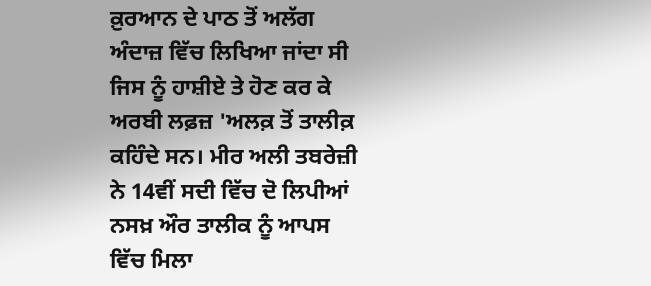ਕ਼ੁਰਆਨ ਦੇ ਪਾਠ ਤੋਂ ਅਲੱਗ ਅੰਦਾਜ਼ ਵਿੱਚ ਲਿਖਿਆ ਜਾਂਦਾ ਸੀ ਜਿਸ ਨੂੰ ਹਾਸ਼ੀਏ ਤੇ ਹੋਣ ਕਰ ਕੇ ਅਰਬੀ ਲਫ਼ਜ਼ 'ਅਲਕ਼ ਤੋਂ ਤਾਲੀਕ਼ ਕਹਿੰਦੇ ਸਨ। ਮੀਰ ਅਲੀ ਤਬਰੇਜ਼ੀ ਨੇ 14ਵੀਂ ਸਦੀ ਵਿੱਚ ਦੋ ਲਿਪੀਆਂ ਨਸਖ਼ ਔਰ ਤਾਲੀਕ ਨੂੰ ਆਪਸ ਵਿੱਚ ਮਿਲਾ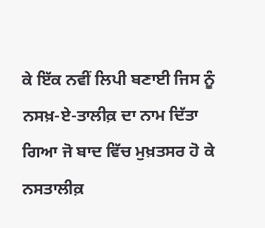ਕੇ ਇੱਕ ਨਵੀਂ ਲਿਪੀ ਬਣਾਈ ਜਿਸ ਨੂੰ ਨਸਖ਼-ਏ-ਤਾਲੀਕ਼ ਦਾ ਨਾਮ ਦਿੱਤਾ ਗਿਆ ਜੋ ਬਾਦ ਵਿੱਚ ਮੁਖ਼ਤਸਰ ਹੋ ਕੇ ਨਸਤਾਲੀਕ਼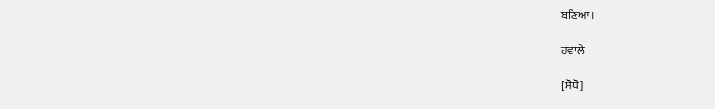ਬਣਿਆ।

ਹਵਾਲੇ

[ਸੋਧੋ]